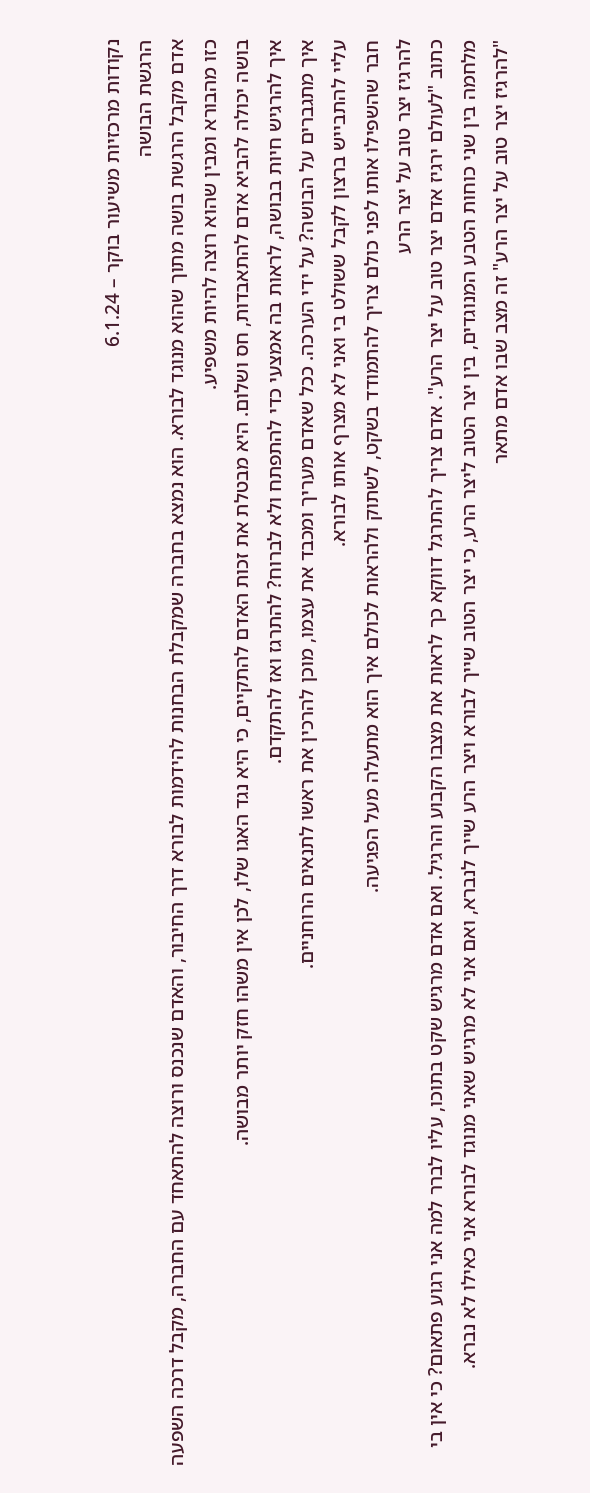נקודות מרכזיות משיעור בוקר – 6.1.24
הרגשת הבושה
אדם מקבל הרגשת בושה מתוך שהוא מנוגד לבורא. הוא נמצא בחברה שמקבלת הבחנות להידמות לבורא דרך החיבור, והאדם שנכנס ורוצה להתאחד עם החברה, מקבל דרכה השפעה כזו מהבורא ומבין שהוא רוצה להיות משפיע.
בושה יכולה להביא אדם להתאבדות, חס ושלום. היא מבטלת את זכות האדם להתקיים, כי היא נגד האגו שלו, לכן אין משהו חזק יותר מבושה.
איך להרגיש חיות בבושה, לראות בה אמצעי כדי להתפתח ולא לברוח? להתרגז ואז להתקדם.
איך מתגברים על הבושה? על ידי הערכה. ככל שאדם מעריך ומכבד את עצמו, מוכן להרכין את ראשו לתנאים הרוחניים.
עליי להתבייש ברצון לקבל ששולט בי ואני לא מצרף אותו לבורא.
חבר שהשפילו אותו לפני כולם צריך להתמודד בשקט, לשתוק ולהראות לכולם איך הוא מתעלה מעל הפגיעה.
להרגיז יצר טוב על יצר הרע
כתוב "לעולם ירגיז אדם יצר טוב על יצר הרע". אדם צריך להתרגל דווקא כך לראות את מצבו הקבוע והרגיל. ואם אדם מרגיש שקט בתוכו, עליו לברר למה אני רגוע פתאום? כי אין בי מלחמה בין שני כוחות הטבע המנוגדים, בין יצר הטוב ליצר הרע, כי יצר הטוב שייך לבורא ויצר הרע שייך לנברא, ואם אני לא מרגיש שאני מנוגד לבורא אני כאילו לא נברא.
"להרגיז יצר טוב על יצר הרע" זה מצב שבו אדם מתאר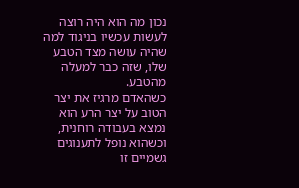נכון מה הוא היה רוצה לעשות עכשיו בניגוד למה שהיה עושה מצד הטבע שלו, שזה כבר למעלה מהטבע.
כשהאדם מרגיז את יצר הטוב על יצר הרע הוא נמצא בעבודה רוחנית, וכשהוא נופל לתענוגים גשמיים זו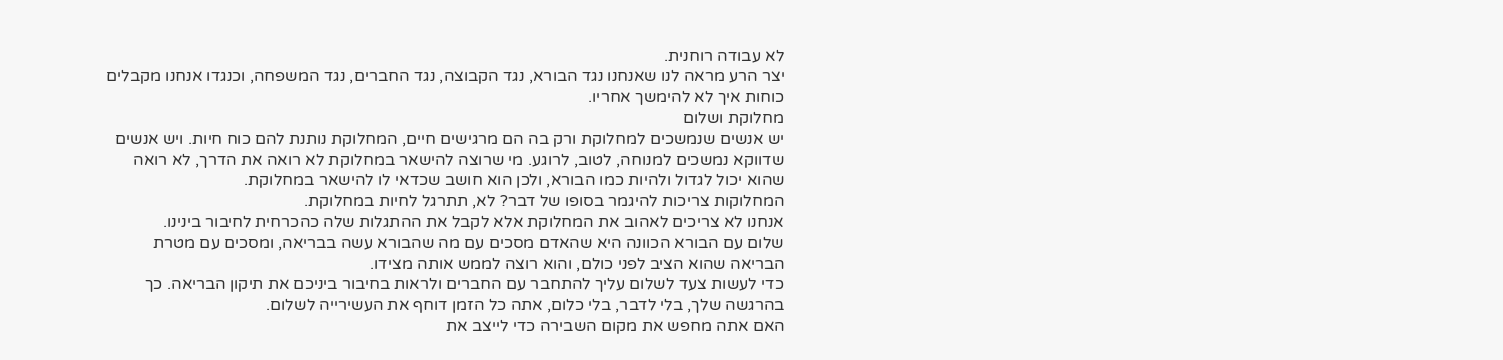לא עבודה רוחנית.
יצר הרע מראה לנו שאנחנו נגד הבורא, נגד הקבוצה, נגד החברים, נגד המשפחה, וכנגדו אנחנו מקבלים כוחות איך לא להימשך אחריו.
מחלוקת ושלום
יש אנשים שנמשכים למחלוקת ורק בה הם מרגישים חיים, המחלוקת נותנת להם כוח חיות. ויש אנשים שדווקא נמשכים למנוחה, לטוב, לרוגע. מי שרוצה להישאר במחלוקת לא רואה את הדרך, לא רואה שהוא יכול לגדול ולהיות כמו הבורא, ולכן הוא חושב שכדאי לו להישאר במחלוקת.
המחלוקות צריכות להיגמר בסופו של דבר? לא, תתרגל לחיות במחלוקת.
אנחנו לא צריכים לאהוב את המחלוקת אלא לקבל את ההתגלות שלה כהכרחית לחיבור בינינו.
שלום עם הבורא הכוונה היא שהאדם מסכים עם מה שהבורא עשה בבריאה, ומסכים עם מטרת הבריאה שהוא הציב לפני כולם, והוא רוצה לממש אותה מצידו.
כדי לעשות צעד לשלום עליך להתחבר עם החברים ולראות בחיבור ביניכם את תיקון הבריאה. כך בהרגשה שלך, בלי לדבר, בלי כלום, אתה כל הזמן דוחף את העשירייה לשלום.
האם אתה מחפש את מקום השבירה כדי לייצב את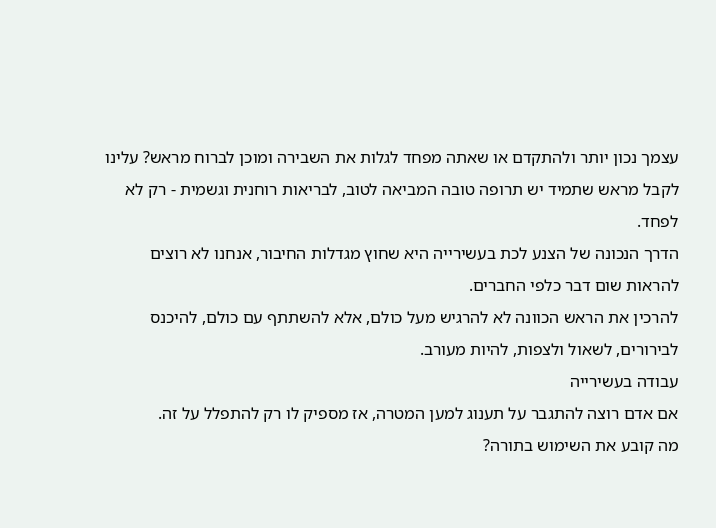עצמך נכון יותר ולהתקדם או שאתה מפחד לגלות את השבירה ומוכן לברוח מראש? עלינו לקבל מראש שתמיד יש תרופה טובה המביאה לטוב, לבריאות רוחנית וגשמית - רק לא לפחד.
הדרך הנכונה של הצנע לכת בעשירייה היא שחוץ מגדלות החיבור, אנחנו לא רוצים להראות שום דבר כלפי החברים.
להרכין את הראש הכוונה לא להרגיש מעל כולם, אלא להשתתף עם כולם, להיכנס לבירורים, לשאול ולצפות, להיות מעורב.
עבודה בעשירייה
אם אדם רוצה להתגבר על תענוג למען המטרה, אז מספיק לו רק להתפלל על זה.
מה קובע את השימוש בתורה?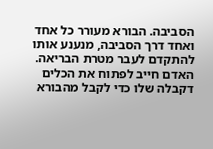הסביבה. הבורא מעורר כל אחד ואחד דרך הסביבה, מנענע אותו להתקדם לעבר מטרת הבריאה.
האדם חייב לפתוח את הכלים דקבלה שלו כדי לקבל מהבורא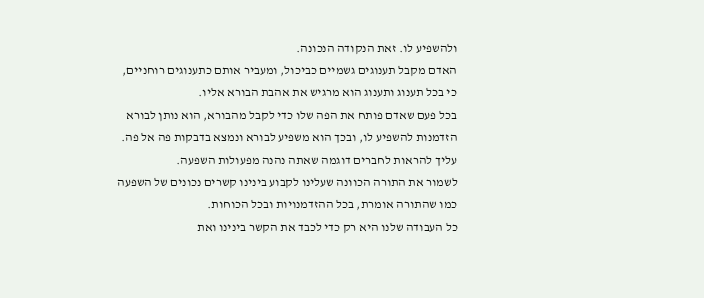ולהשפיע לו. זאת הנקודה הנכונה.
האדם מקבל תענוגים גשמיים כביכול, ומעביר אותם כתענוגים רוחניים, כי בכל תענוג ותענוג הוא מרגיש את אהבת הבורא אליו.
בכל פעם שאדם פותח את הפה שלו כדי לקבל מהבורא, הוא נותן לבורא הזדמנות להשפיע לו, ובכך הוא משפיע לבורא ונמצא בדבקות פה אל פה.
עליך להראות לחברים דוגמה שאתה נהנה מפעולות השפעה.
לשמור את התורה הכוונה שעלינו לקבוע בינינו קשרים נכונים של השפעה כמו שהתורה אומרת, בכל ההזדמנויות ובכל הכוחות.
כל העבודה שלנו היא רק כדי לכבד את הקשר בינינו ואת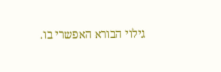גילוי הבורא האפשרי בו.